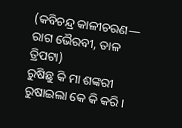(କବିଚନ୍ଦ୍ର କାଳୀଚରଣ— ରାଗ ଭୈରବୀ, ତାଳ ତ୍ରିପଟା)
ରୁଷିଛୁ କି ମା ଶଙ୍କରୀ
ରୁଷାଇଲା କେ କି କରି ।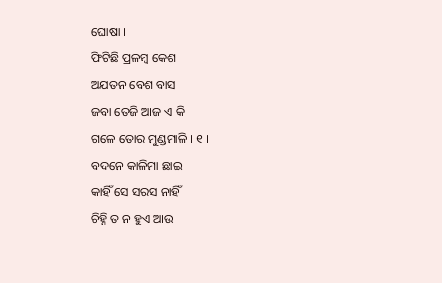ଘୋଷା ।
ଫିଟିଛି ପ୍ରଳମ୍ବ କେଶ
ଅଯତନ ବେଶ ବାସ
ଜବା ତେଜି ଆଜ ଏ କି
ଗଳେ ତୋର ମୁଣ୍ଡମାଳି । ୧ ।
ବଦନେ କାଳିମା ଛାଇ
କାହିଁ ସେ ସରସ ନାହିଁ
ଚିହ୍ନି ତ ନ ହୁଏ ଆଉ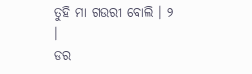ତୁହି ମା ଗଉରୀ ବୋଲି । ୨ ।
ଡର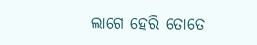ଲାଗେ ହେରି ତୋତେ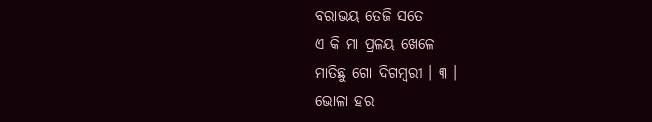ବରାଭୟ ତେଜି ସତେ
ଏ କି ମା ପ୍ରଳୟ ଖେଳେ
ମାତିଛୁ ଗୋ ଦିଗମ୍ବରୀ । ୩ ।
ଭୋଳା ହର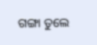ଗଙ୍ଗା ତୁଲେ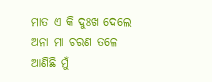ମାତ ଏ କି ଦୁଃଖ ଦେଲେ
ଅନା ମା ଚରଣ ତଳେ
ଆଣିଛି ମୁଁ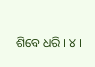ଶିବେ ଧରି । ୪ ।